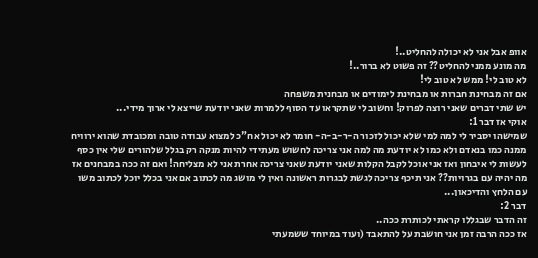אוופ אבל אני לא יכולה להחליט..!
מה מונע ממני להחליט?? זה פשוט לא ברור..!
לא טוב לי! ממש לא טוב לי!
אם זה מבחינת חברות או מבחינת לימודים או מבחנית משפחה
יש שתי דברים שאני רוצה לפרוק! וחשוב לי שתקראו עד הסוף ללמרות שאני יודעת שייצא לי ארוך מידי...
אוקי אז דבר 1:
שמישהו יסביר לי למה למי שלא יכול לזכור ה-ר-ב-ה- חומר לא יכול אח"כ למצוא עבודה טובה ומכובדת שהוא ירוויח ממנה כמו בנאדם ולא כמו לא יודעת מה למה אני צריכה לחשוש מעתידי להיות מנקה רק בגלל שלהורים שלי אין כסף לעשות לי איבחון ואז אני אוכל לקבל הקלות שאני יודעת שאני צריכה אחרת אני לא מצליחה! ואם זה ככה במבחנים אז מה יהיה עם בגרויות?? אני תיכף צריכה לגשת לבגרות ראשונה ואין לי מושג מה לכתוב אם אני בכלל יוכל לכתוב משו עם הלחץ והדיכאון...
דבר 2:
זה הדבר שבגללו קראתי לכותרת ככה..
אז ככה הרבה זמן אני חושבת על להתאבד (ועוד במיוחד ששמעתי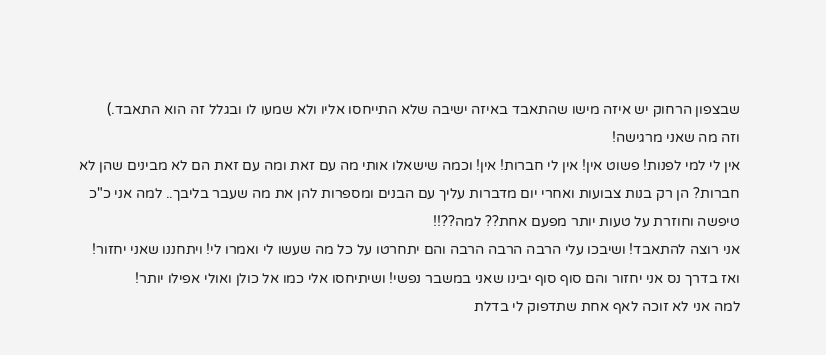שבצפון הרחוק יש איזה מישו שהתאבד באיזה ישיבה שלא התייחסו אליו ולא שמעו לו ובגלל זה הוא התאבד.)
וזה מה שאני מרגישה!
אין לי למי לפנות! פשוט אין! אין לי חברות! אין! וכמה שישאלו אותי מה עם זאת ומה עם זאת הם לא מבינים שהן לא חברות? הן רק בנות צבועות ואחרי יום מדברות עליך עם הבנים ומספרות להן את מה שעבר בליבך.. למה אני כ"כ טיפשה וחוזרת על טעות יותר מפעם אחת?? למה??!!
אני רוצה להתאבד! ושיבכו עלי הרבה הרבה הרבה והם יתחרטו על כל מה שעשו לי ואמרו לי! ויתחננו שאני יחזור!
ואז בדרך נס אני יחזור והם סוף סוף יבינו שאני במשבר נפשי! ושיתיחסו אלי כמו אל כולן ואולי אפילו יותר!
למה אני לא זוכה לאף אחת שתדפוק לי בדלת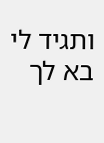ותגיד לי בא לך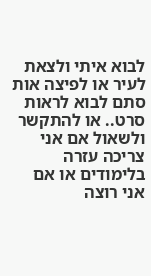לבוא איתי ולצאת לעיר או לפיצה אות סתם לבוא לראות סרט.. או להתקשר ולשאול אם אני צריכה עזרה בלימודים או אם אני רוצה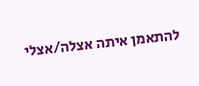להתאמן איתה אצלה/אצלי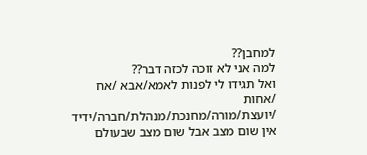למחבן??
למה אני לא זוכה לכזה דבר??
ואל תגידו לי לפנות לאמא/אבא /אח /אחות /יועצת/מורה/מחנכת/מנהלת/חברה/ידיד אין שום מצב אבל שום מצב שבעולם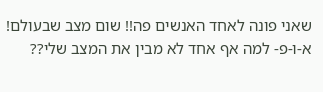שאני פונה לאחד האנשים פה!! שום מצב שבעולם!
א-ו-פ- למה אף אחד לא מבין את המצב שלי??